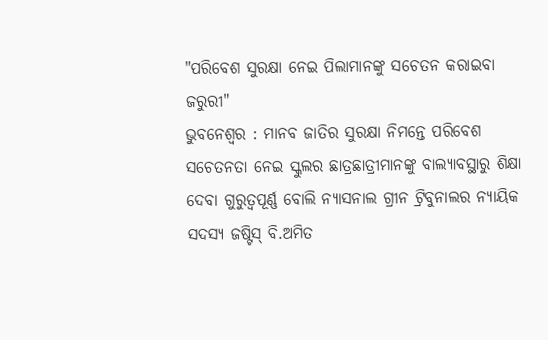"ପରିବେଶ ସୁରକ୍ଷା ନେଇ ପିଲାମାନଙ୍କୁ ସଚେତନ କରାଇବା ଜରୁରୀ"
ଭୁବନେଶ୍ୱର : ମାନବ ଜାତିର ସୁରକ୍ଷା ନିମନ୍ତେ ପରିବେଶ ସଚେତନତା ନେଇ ସ୍କୁଲର ଛାତ୍ରଛାତ୍ରୀମାନଙ୍କୁ ବାଲ୍ୟାବସ୍ଥାରୁ ଶିକ୍ଷା ଦେବା ଗୁରୁତ୍ୱପୂର୍ଣ୍ଣ ବୋଲି ନ୍ୟାସନାଲ ଗ୍ରୀନ ଟ୍ରିବୁନାଲର ନ୍ୟାୟିକ ସଦସ୍ୟ ଜଷ୍ଟିସ୍ ବି.ଅମିତ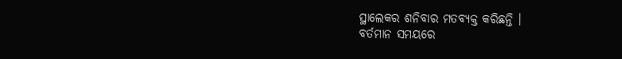ସ୍ଥାଲେକର ଶନିବାର ମତବ୍ୟକ୍ତ କରିଛନ୍ତି ।
ବର୍ତମାନ ସମୟରେ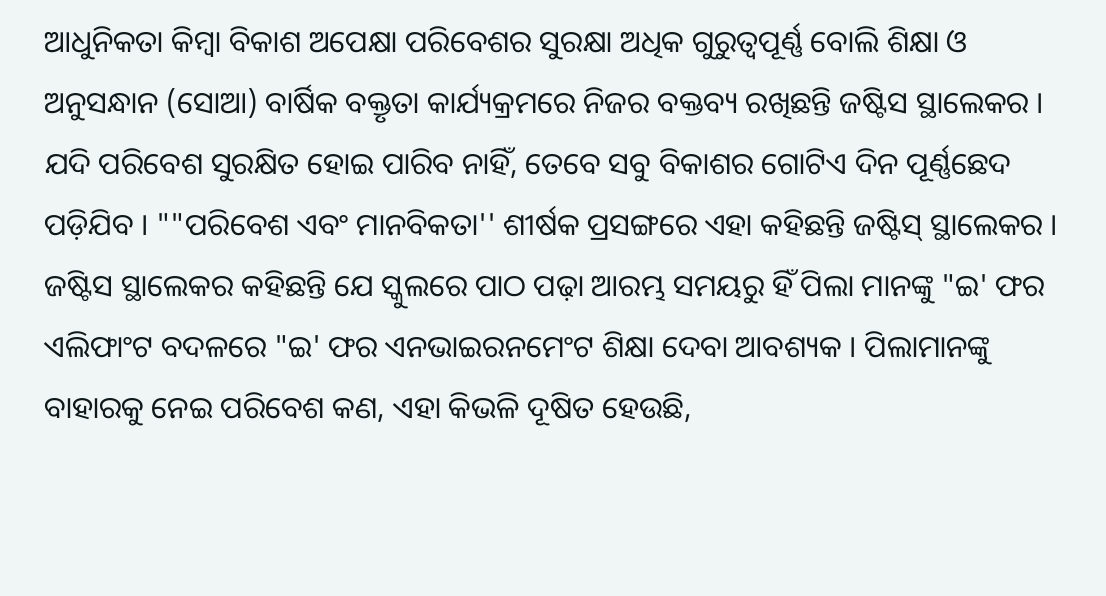ଆଧୁନିକତା କିମ୍ବା ବିକାଶ ଅପେକ୍ଷା ପରିବେଶର ସୁରକ୍ଷା ଅଧିକ ଗୁରୁତ୍ୱପୂର୍ଣ୍ଣ ବୋଲି ଶିକ୍ଷା ଓ ଅନୁସନ୍ଧାନ (ସୋଆ) ବାର୍ଷିକ ବକ୍ତୃତା କାର୍ଯ୍ୟକ୍ରମରେ ନିଜର ବକ୍ତବ୍ୟ ରଖିଛନ୍ତି ଜଷ୍ଟିସ ସ୍ଥାଲେକର । ଯଦି ପରିବେଶ ସୁରକ୍ଷିତ ହୋଇ ପାରିବ ନାହିଁ, ତେବେ ସବୁ ବିକାଶର ଗୋଟିଏ ଦିନ ପୂର୍ଣ୍ଣଛେଦ ପଡ଼ିଯିବ । ""ପରିବେଶ ଏବଂ ମାନବିକତା'' ଶୀର୍ଷକ ପ୍ରସଙ୍ଗରେ ଏହା କହିଛନ୍ତି ଜଷ୍ଟିସ୍ ସ୍ଥାଲେକର ।
ଜଷ୍ଟିସ ସ୍ଥାଲେକର କହିଛନ୍ତି ଯେ ସ୍କୁଲରେ ପାଠ ପଢ଼ା ଆରମ୍ଭ ସମୟରୁ ହିଁ ପିଲା ମାନଙ୍କୁ "ଇ' ଫର ଏଲିଫାଂଟ ବଦଳରେ "ଇ' ଫର ଏନଭାଇରନମେଂଟ ଶିକ୍ଷା ଦେବା ଆବଶ୍ୟକ । ପିଲାମାନଙ୍କୁ ବାହାରକୁ ନେଇ ପରିବେଶ କଣ, ଏହା କିଭଳି ଦୂଷିତ ହେଉଛି,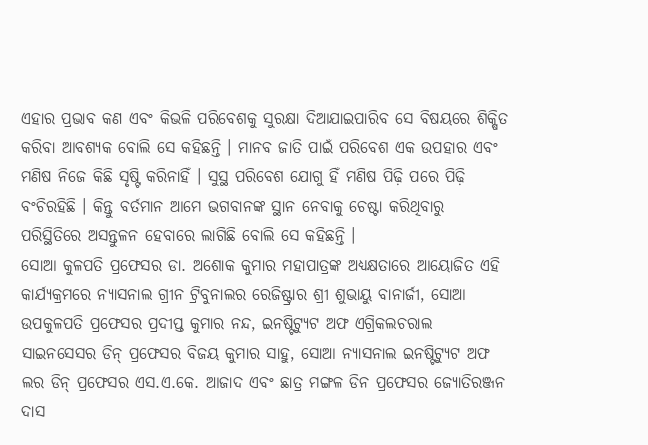ଏହାର ପ୍ରଭାବ କଣ ଏବଂ କିଭଳି ପରିବେଶକୁ ସୁରକ୍ଷା ଦିଆଯାଇପାରିବ ସେ ବିଷୟରେ ଶିକ୍ଷିତ କରିବା ଆବଶ୍ୟକ ବୋଲି ସେ କହିଛନ୍ତି । ମାନବ ଜାତି ପାଇଁ ପରିବେଶ ଏକ ଉପହାର ଏବଂ ମଣିଷ ନିଜେ କିଛି ସୃଷ୍ଟି କରିନାହିଁ । ସୁସ୍ଥ ପରିବେଶ ଯୋଗୁ ହିଁ ମଣିଷ ପିଢ଼ି ପରେ ପିଢ଼ି ବଂଚିରହିଛି । କିନ୍ତୁ ବର୍ତମାନ ଆମେ ଭଗବାନଙ୍କ ସ୍ଥାନ ନେବାକୁ ଚେଷ୍ଟା କରିଥିବାରୁ ପରିସ୍ଥିତିରେ ଅସନ୍ତୁଳନ ହେବାରେ ଲାଗିଛି ବୋଲି ସେ କହିଛନ୍ତି ।
ସୋଆ କୁଳପତି ପ୍ରଫେସର ଡା. ଅଶୋକ କୁମାର ମହାପାତ୍ରଙ୍କ ଅଧ୍ୟକ୍ଷତାରେ ଆୟୋଜିତ ଏହି କାର୍ଯ୍ୟକ୍ରମରେ ନ୍ୟାସନାଲ ଗ୍ରୀନ ଟ୍ରିବୁନାଲର ରେଜିଷ୍ଟ୍ରାର ଶ୍ରୀ ଶୁଭାୟୁ ବାନାର୍ଜୀ, ସୋଆ ଉପକୁଳପତି ପ୍ରଫେସର ପ୍ରଦୀପ୍ତ କୁମାର ନନ୍ଦ, ଇନଷ୍ଟିଟ୍ୟୁଟ ଅଫ ଏଗ୍ରିକଲଚରାଲ ସାଇନସେସର ଡିନ୍ ପ୍ରଫେସର ବିଜୟ କୁମାର ସାହୁ, ସୋଆ ନ୍ୟାସନାଲ ଇନଷ୍ଟିଟ୍ୟୁଟ ଅଫ ଲର ଡିନ୍ ପ୍ରଫେସର ଏସ.ଏ.କେ. ଆଜାଦ ଏବଂ ଛାତ୍ର ମଙ୍ଗଳ ଡିନ ପ୍ରଫେସର ଜ୍ୟୋତିରଞ୍ଜନ ଦାସ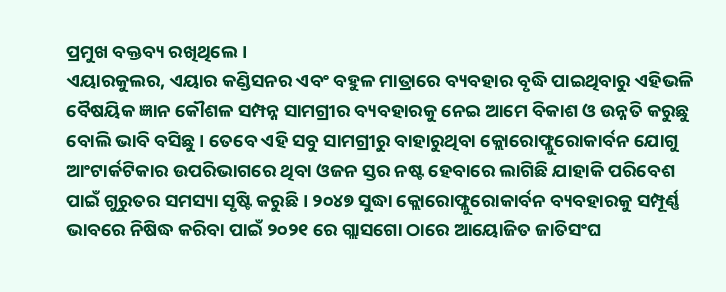ପ୍ରମୁଖ ବକ୍ତବ୍ୟ ରଖିଥିଲେ ।
ଏୟାରକୁଲର, ଏୟାର କଣ୍ଡିସନର ଏବଂ ବହୁଳ ମାତ୍ରାରେ ବ୍ୟବହାର ବୃଦ୍ଧି ପାଇଥିବାରୁ ଏହିଭଳି ବୈଷୟିକ ଜ୍ଞାନ କୌଶଳ ସମ୍ପନ୍ନ ସାମଗ୍ରୀର ବ୍ୟବହାରକୁ ନେଇ ଆମେ ବିକାଶ ଓ ଉନ୍ନତି କରୁଛୁ ବୋଲି ଭାବି ବସିଛୁ । ତେବେ ଏହି ସବୁ ସାମଗ୍ରୀରୁ ବାହାରୁଥିବା କ୍ଲୋରୋଫ୍ଲୁରୋକାର୍ବନ ଯୋଗୁ ଆଂଟାର୍କଟିକାର ଉପରିଭାଗରେ ଥିବା ଓଜନ ସ୍ତର ନଷ୍ଟ ହେବାରେ ଲାଗିଛି ଯାହାକି ପରିବେଶ ପାଇଁ ଗୁରୁତର ସମସ୍ୟା ସୃଷ୍ଟି କରୁଛି । ୨୦୪୭ ସୁଦ୍ଧା କ୍ଲୋରୋଫ୍ଲୁରୋକାର୍ବନ ବ୍ୟବହାରକୁ ସମ୍ପୂର୍ଣ୍ଣ ଭାବରେ ନିଷିଦ୍ଧ କରିବା ପାଇଁ ୨୦୨୧ ରେ ଗ୍ଲାସଗୋ ଠାରେ ଆୟୋଜିତ ଜାତିସଂଘ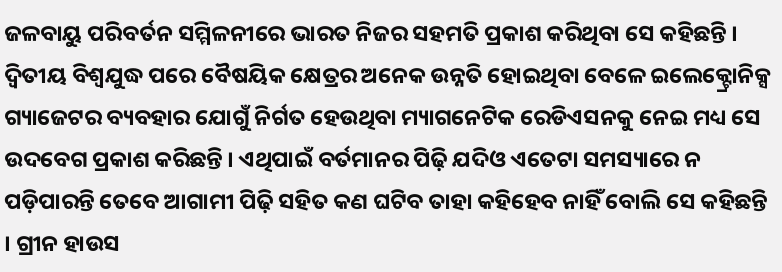ଜଳବାୟୁ ପରିବର୍ତନ ସମ୍ମିଳନୀରେ ଭାରତ ନିଜର ସହମତି ପ୍ରକାଶ କରିଥିବା ସେ କହିଛନ୍ତି ।
ଦ୍ୱିତୀୟ ବିଶ୍ୱଯୁଦ୍ଧ ପରେ ବୈଷୟିକ କ୍ଷେତ୍ରର ଅନେକ ଉନ୍ନତି ହୋଇଥିବା ବେଳେ ଇଲେକ୍ଟ୍ରୋନିକ୍ସ ଗ୍ୟାଜେଟର ବ୍ୟବହାର ଯୋଗୁଁ ନିର୍ଗତ ହେଉଥିବା ମ୍ୟାଗନେଟିକ ରେଡିଏସନକୁ ନେଇ ମଧ୍ୟ ସେ ଉଦବେଗ ପ୍ରକାଶ କରିଛନ୍ତି । ଏଥିପାଇଁ ବର୍ତମାନର ପିଢ଼ି ଯଦିଓ ଏତେଟା ସମସ୍ୟାରେ ନ ପଡ଼ିପାରନ୍ତି ତେବେ ଆଗାମୀ ପିଢ଼ି ସହିତ କଣ ଘଟିବ ତାହା କହିହେବ ନାହିଁ ବୋଲି ସେ କହିଛନ୍ତି । ଗ୍ରୀନ ହାଉସ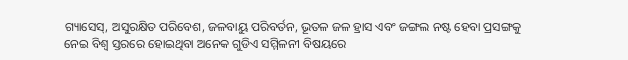ଗ୍ୟାସେସ୍, ଅସୁରକ୍ଷିତ ପରିବେଶ, ଜଳବାୟୁ ପରିବର୍ତନ, ଭୂତଳ ଜଳ ହ୍ରାସ ଏବଂ ଜଙ୍ଗଲ ନଷ୍ଟ ହେବା ପ୍ରସଙ୍ଗକୁ ନେଇ ବିଶ୍ୱ ସ୍ତରରେ ହୋଇଥିବା ଅନେକ ଗୁଡିଏ ସମ୍ମିଳନୀ ବିଷୟରେ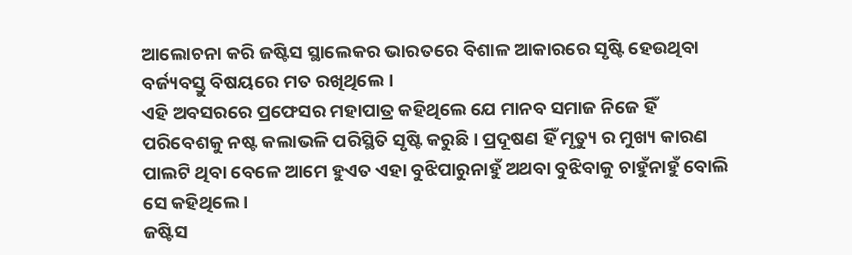ଆଲୋଚନା କରି ଜଷ୍ଟିସ ସ୍ଥାଲେକର ଭାରତରେ ବିଶାଳ ଆକାରରେ ସୃଷ୍ଟି ହେଉଥିବା ବର୍ଜ୍ୟବସ୍ତୁ ବିଷୟରେ ମତ ରଖିଥିଲେ ।
ଏହି ଅବସରରେ ପ୍ରଫେସର ମହାପାତ୍ର କହିଥିଲେ ଯେ ମାନବ ସମାଜ ନିଜେ ହିଁ ପରିବେଶକୁ ନଷ୍ଟ କଲାଭଳି ପରିସ୍ଥିତି ସୃଷ୍ଟି କରୁଛି । ପ୍ରଦୂଷଣ ହିଁ ମୃତ୍ୟୁ ର ମୁଖ୍ୟ କାରଣ ପାଲଟି ଥିବା ବେଳେ ଆମେ ହୁଏତ ଏହା ବୁଝିପାରୁନାହୁଁ ଅଥବା ବୁଝିବାକୁ ଚାହୁଁନାହୁଁ ବୋଲି ସେ କହିଥିଲେ ।
ଜଷ୍ଟିସ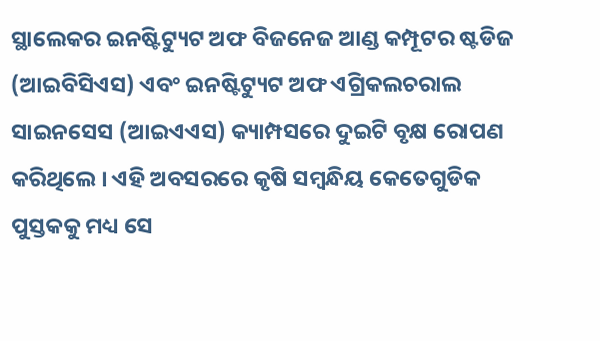ସ୍ଥାଲେକର ଇନଷ୍ଟିଟ୍ୟୁଟ ଅଫ ବିଜନେଜ ଆଣ୍ଡ କମ୍ପୂଟର ଷ୍ଟଡିଜ (ଆଇବିସିଏସ) ଏବଂ ଇନଷ୍ଟିଟ୍ୟୁଟ ଅଫ ଏଗ୍ରିକଲଚରାଲ ସାଇନସେସ (ଆଇଏଏସ) କ୍ୟାମ୍ପସରେ ଦୁଇଟି ବୃକ୍ଷ ରୋପଣ କରିଥିଲେ । ଏହି ଅବସରରେ କୃଷି ସମ୍ବନ୍ଧିୟ କେତେଗୁଡିକ ପୁସ୍ତକକୁ ମଧ୍ୟ ସେ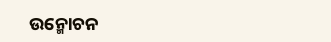ଉନ୍ମୋଚନ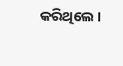କରିଥିଲେ ।